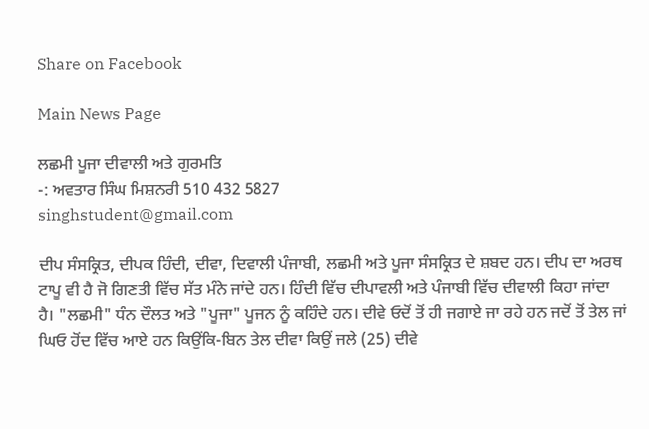Share on Facebook

Main News Page

ਲਛਮੀ ਪੂਜਾ ਦੀਵਾਲੀ ਅਤੇ ਗੁਰਮਤਿ
-: ਅਵਤਾਰ ਸਿੰਘ ਮਿਸ਼ਨਰੀ 510 432 5827
singhstudent@gmail.com

ਦੀਪ ਸੰਸਕ੍ਰਿਤ, ਦੀਪਕ ਹਿੰਦੀ, ਦੀਵਾ, ਦਿਵਾਲੀ ਪੰਜਾਬੀ, ਲਛਮੀ ਅਤੇ ਪੂਜਾ ਸੰਸਕ੍ਰਿਤ ਦੇ ਸ਼ਬਦ ਹਨ। ਦੀਪ ਦਾ ਅਰਥ ਟਾਪੂ ਵੀ ਹੈ ਜੋ ਗਿਣਤੀ ਵਿੱਚ ਸੱਤ ਮੰਨੇ ਜਾਂਦੇ ਹਨ। ਹਿੰਦੀ ਵਿੱਚ ਦੀਪਾਵਲੀ ਅਤੇ ਪੰਜਾਬੀ ਵਿੱਚ ਦੀਵਾਲੀ ਕਿਹਾ ਜਾਂਦਾ ਹੈ। "ਲਛਮੀ" ਧੰਨ ਦੌਲਤ ਅਤੇ "ਪੂਜਾ" ਪੂਜਨ ਨੂੰ ਕਹਿੰਦੇ ਹਨ। ਦੀਵੇ ਓਦੋਂ ਤੋਂ ਹੀ ਜਗਾਏ ਜਾ ਰਹੇ ਹਨ ਜਦੋਂ ਤੋਂ ਤੇਲ ਜਾਂ ਘਿਓ ਹੋਂਦ ਵਿੱਚ ਆਏ ਹਨ ਕਿਉਂਕਿ-ਬਿਨ ਤੇਲ ਦੀਵਾ ਕਿਉਂ ਜਲੇ (25) ਦੀਵੇ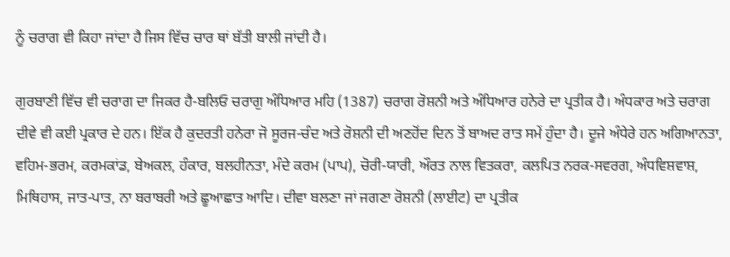ਨੂੰ ਚਰਾਗ ਵੀ ਕਿਹਾ ਜਾਂਦਾ ਹੈ ਜਿਸ ਵਿੱਚ ਚਾਰ ਥਾਂ ਬੱਤੀ ਬਾਲੀ ਜਾਂਦੀ ਹੈ।

ਗੁਰਬਾਣੀ ਵਿੱਚ ਵੀ ਚਰਾਗ ਦਾ ਜਿਕਰ ਹੈ-ਬਲਿਓ ਚਰਾਗੁ ਅੰਧਿਆਰ ਮਹਿ (1387) ਚਰਾਗ ਰੋਸ਼ਨੀ ਅਤੇ ਅੰਧਿਆਰ ਹਨੇਰੇ ਦਾ ਪ੍ਰਤੀਕ ਹੈ। ਅੰਧਕਾਰ ਅਤੇ ਚਰਾਗ ਦੀਵੇ ਵੀ ਕਈ ਪ੍ਰਕਾਰ ਦੇ ਹਨ। ਇੱਕ ਹੈ ਕੁਦਰਤੀ ਹਨੇਰਾ ਜੋ ਸੂਰਜ-ਚੰਦ ਅਤੇ ਰੋਸ਼ਨੀ ਦੀ ਅਣਹੋਂਦ ਦਿਨ ਤੋਂ ਬਾਅਦ ਰਾਤ ਸਮੇਂ ਹੁੰਦਾ ਹੈ। ਦੂਜੇ ਅੰਧੇਰੇ ਹਨ ਅਗਿਆਨਤਾ, ਵਹਿਮ-ਭਰਮ, ਕਰਮਕਾਂਡ, ਬੇਅਕਲ, ਹੰਕਾਰ, ਬਲਹੀਨਤਾ, ਮੰਦੇ ਕਰਮ (ਪਾਪ), ਚੋਰੀ-ਯਾਰੀ, ਔਰਤ ਨਾਲ ਵਿਤਕਰਾ, ਕਲਪਿਤ ਨਰਕ-ਸਵਰਗ, ਅੰਧਵਿਸ਼ਵਾਸ਼, ਮਿਥਿਹਾਸ, ਜਾਤ-ਪਾਤ, ਨਾ ਬਰਾਬਰੀ ਅਤੇ ਛੂਆਛਾਤ ਆਦਿ। ਦੀਵਾ ਬਲਣਾ ਜਾਂ ਜਗਣਾ ਰੋਸ਼ਨੀ (ਲਾਈਟ) ਦਾ ਪ੍ਰਤੀਕ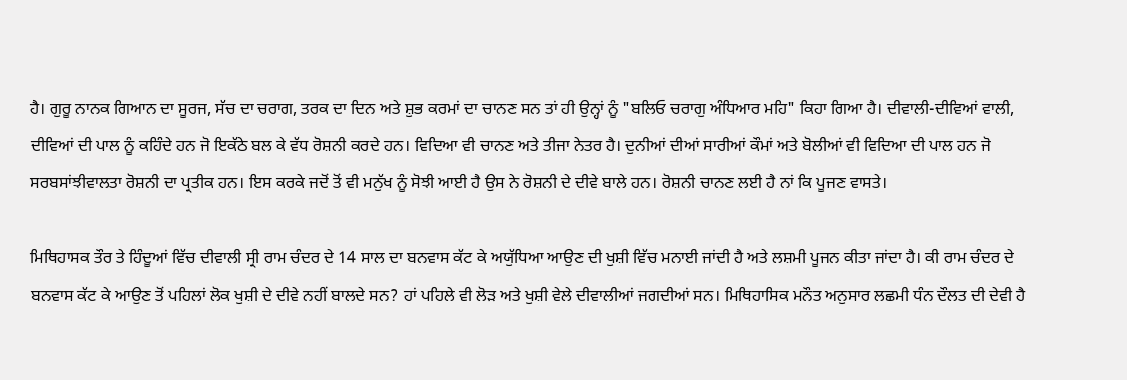ਹੈ। ਗੁਰੂ ਨਾਨਕ ਗਿਆਨ ਦਾ ਸੂਰਜ, ਸੱਚ ਦਾ ਚਰਾਗ, ਤਰਕ ਦਾ ਦਿਨ ਅਤੇ ਸ਼ੁਭ ਕਰਮਾਂ ਦਾ ਚਾਨਣ ਸਨ ਤਾਂ ਹੀ ਉਨ੍ਹਾਂ ਨੂੰ "ਬਲਿਓ ਚਰਾਗੁ ਅੰਧਿਆਰ ਮਹਿ" ਕਿਹਾ ਗਿਆ ਹੈ। ਦੀਵਾਲੀ-ਦੀਵਿਆਂ ਵਾਲੀ, ਦੀਵਿਆਂ ਦੀ ਪਾਲ ਨੂੰ ਕਹਿੰਦੇ ਹਨ ਜੋ ਇਕੱਠੇ ਬਲ ਕੇ ਵੱਧ ਰੋਸ਼ਨੀ ਕਰਦੇ ਹਨ। ਵਿਦਿਆ ਵੀ ਚਾਨਣ ਅਤੇ ਤੀਜਾ ਨੇਤਰ ਹੈ। ਦੁਨੀਆਂ ਦੀਆਂ ਸਾਰੀਆਂ ਕੌਮਾਂ ਅਤੇ ਬੋਲੀਆਂ ਵੀ ਵਿਦਿਆ ਦੀ ਪਾਲ ਹਨ ਜੋ ਸਰਬਸਾਂਝੀਵਾਲਤਾ ਰੋਸ਼ਨੀ ਦਾ ਪ੍ਰਤੀਕ ਹਨ। ਇਸ ਕਰਕੇ ਜਦੋਂ ਤੋਂ ਵੀ ਮਨੁੱਖ ਨੂੰ ਸੋਝੀ ਆਈ ਹੈ ਉਸ ਨੇ ਰੋਸ਼ਨੀ ਦੇ ਦੀਵੇ ਬਾਲੇ ਹਨ। ਰੋਸ਼ਨੀ ਚਾਨਣ ਲਈ ਹੈ ਨਾਂ ਕਿ ਪੂਜਣ ਵਾਸਤੇ।

ਮਿਥਿਹਾਸਕ ਤੌਰ ਤੇ ਹਿੰਦੂਆਂ ਵਿੱਚ ਦੀਵਾਲੀ ਸ੍ਰੀ ਰਾਮ ਚੰਦਰ ਦੇ 14 ਸਾਲ ਦਾ ਬਨਵਾਸ ਕੱਟ ਕੇ ਅਯੁੱਧਿਆ ਆਉਣ ਦੀ ਖੁਸ਼ੀ ਵਿੱਚ ਮਨਾਈ ਜਾਂਦੀ ਹੈ ਅਤੇ ਲਸ਼ਮੀ ਪੂਜਨ ਕੀਤਾ ਜਾਂਦਾ ਹੈ। ਕੀ ਰਾਮ ਚੰਦਰ ਦੇ ਬਨਵਾਸ ਕੱਟ ਕੇ ਆਉਣ ਤੋਂ ਪਹਿਲਾਂ ਲੋਕ ਖੁਸ਼ੀ ਦੇ ਦੀਵੇ ਨਹੀਂ ਬਾਲਦੇ ਸਨ? ਹਾਂ ਪਹਿਲੇ ਵੀ ਲੋੜ ਅਤੇ ਖੁਸ਼ੀ ਵੇਲੇ ਦੀਵਾਲੀਆਂ ਜਗਦੀਆਂ ਸਨ। ਮਿਥਿਹਾਸਿਕ ਮਨੌਤ ਅਨੁਸਾਰ ਲਛਮੀ ਧੰਨ ਦੌਲਤ ਦੀ ਦੇਵੀ ਹੈ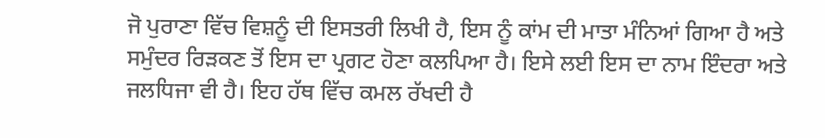ਜੋ ਪੁਰਾਣਾ ਵਿੱਚ ਵਿਸ਼ਨੂੰ ਦੀ ਇਸਤਰੀ ਲਿਖੀ ਹੈ, ਇਸ ਨੂੰ ਕਾਂਮ ਦੀ ਮਾਤਾ ਮੰਨਿਆਂ ਗਿਆ ਹੈ ਅਤੇ ਸਮੁੰਦਰ ਰਿੜਕਣ ਤੋਂ ਇਸ ਦਾ ਪ੍ਰਗਟ ਹੋਣਾ ਕਲਪਿਆ ਹੈ। ਇਸੇ ਲਈ ਇਸ ਦਾ ਨਾਮ ਇੰਦਰਾ ਅਤੇ ਜਲਧਿਜਾ ਵੀ ਹੈ। ਇਹ ਹੱਥ ਵਿੱਚ ਕਮਲ ਰੱਖਦੀ ਹੈ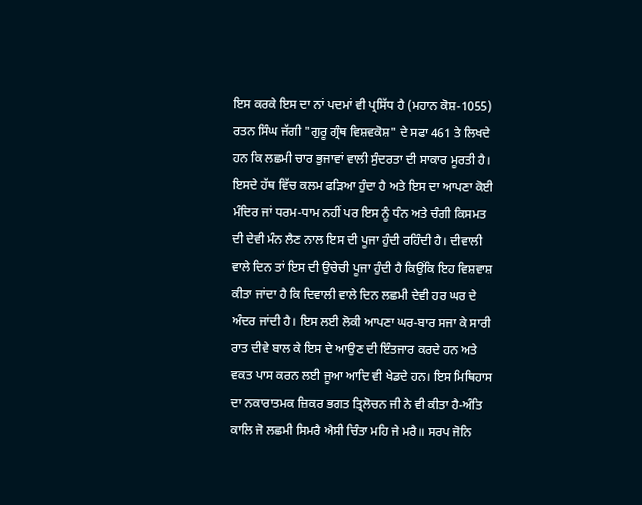ਇਸ ਕਰਕੇ ਇਸ ਦਾ ਨਾਂ ਪਦਮਾਂ ਵੀ ਪ੍ਰਸਿੱਧ ਹੈ (ਮਹਾਨ ਕੋਸ਼-1055) ਰਤਨ ਸਿੰਘ ਜੱਗੀ "ਗੁਰੂ ਗ੍ਰੰਥ ਵਿਸ਼ਵਕੋਸ਼" ਦੇ ਸਫਾ 461 ਤੇ ਲਿਖਦੇ ਹਨ ਕਿ ਲਛਮੀ ਚਾਰ ਭੁਜਾਵਾਂ ਵਾਲੀ ਸੁੰਦਰਤਾ ਦੀ ਸਾਕਾਰ ਮੂਰਤੀ ਹੈ। ਇਸਦੇ ਹੱਥ ਵਿੱਚ ਕਲਮ ਫੜਿਆ ਹੁੰਦਾ ਹੈ ਅਤੇ ਇਸ ਦਾ ਆਪਣਾ ਕੋਈ ਮੰਦਿਰ ਜਾਂ ਧਰਮ-ਧਾਮ ਨਹੀਂ ਪਰ ਇਸ ਨੂੰ ਧੰਨ ਅਤੇ ਚੰਗੀ ਕਿਸਮਤ ਦੀ ਦੇਵੀ ਮੰਨ ਲੈਣ ਨਾਲ ਇਸ ਦੀ ਪੂਜਾ ਹੁੰਦੀ ਰਹਿੰਦੀ ਹੈ। ਦੀਵਾਲੀ ਵਾਲੇ ਦਿਨ ਤਾਂ ਇਸ ਦੀ ਉਚੇਚੀ ਪੂਜਾ ਹੁੰਦੀ ਹੈ ਕਿਉਂਕਿ ਇਹ ਵਿਸ਼ਵਾਸ਼ ਕੀਤਾ ਜਾਂਦਾ ਹੈ ਕਿ ਦਿਵਾਲੀ ਵਾਲੇ ਦਿਨ ਲਛਮੀ ਦੇਵੀ ਹਰ ਘਰ ਦੇ ਅੰਦਰ ਜਾਂਦੀ ਹੈ। ਇਸ ਲਈ ਲੋਕੀ ਆਪਣਾ ਘਰ-ਬਾਰ ਸਜਾ ਕੇ ਸਾਰੀ ਰਾਤ ਦੀਵੇ ਬਾਲ ਕੇ ਇਸ ਦੇ ਆਉਣ ਦੀ ਇੰਤਜਾਰ ਕਰਦੇ ਹਨ ਅਤੇ ਵਕਤ ਪਾਸ ਕਰਨ ਲਈ ਜੂਆ ਆਦਿ ਵੀ ਖੇਡਦੇ ਹਨ। ਇਸ ਮਿਥਿਹਾਸ ਦਾ ਨਕਾਰਾਤਮਕ ਜ਼ਿਕਰ ਭਗਤ ਤ੍ਰਿਲੋਚਨ ਜੀ ਨੇ ਵੀ ਕੀਤਾ ਹੈ-ਅੰਤਿ ਕਾਲਿ ਜੋ ਲਛਮੀ ਸਿਮਰੈ ਐਸੀ ਚਿੰਤਾ ਮਹਿ ਜੇ ਮਰੈ॥ ਸਰਪ ਜੋਨਿ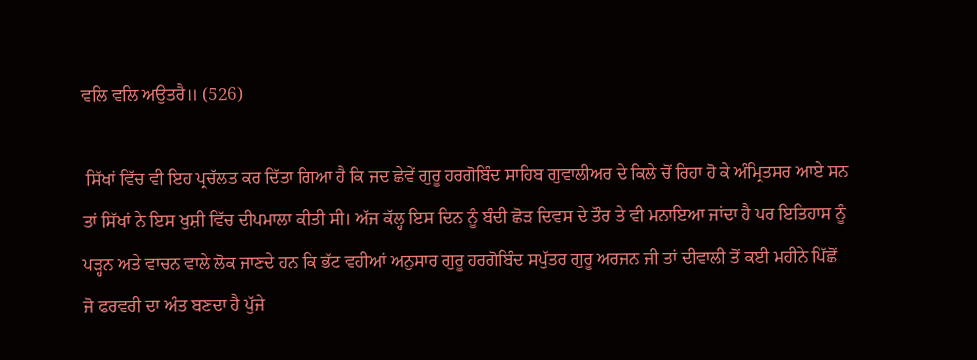ਵਲਿ ਵਲਿ ਅਉਤਰੈ॥ (526)

 ਸਿੱਖਾਂ ਵਿੱਚ ਵੀ ਇਹ ਪ੍ਰਚੱਲਤ ਕਰ ਦਿੱਤਾ ਗਿਆ ਹੈ ਕਿ ਜਦ ਛੇਵੇਂ ਗੁਰੂ ਹਰਗੋਬਿੰਦ ਸਾਹਿਬ ਗੁਵਾਲੀਅਰ ਦੇ ਕਿਲੇ ਚੋਂ ਰਿਹਾ ਹੋ ਕੇ ਅੰਮ੍ਰਿਤਸਰ ਆਏ ਸਨ ਤਾਂ ਸਿੱਖਾਂ ਨੇ ਇਸ ਖੁਸ਼ੀ ਵਿੱਚ ਦੀਪਮਾਲਾ ਕੀਤੀ ਸੀ। ਅੱਜ ਕੱਲ੍ਹ ਇਸ ਦਿਨ ਨੂੰ ਬੰਦੀ ਛੋੜ ਦਿਵਸ ਦੇ ਤੌਰ ਤੇ ਵੀ ਮਨਾਇਆ ਜਾਂਦਾ ਹੈ ਪਰ ਇਤਿਹਾਸ ਨੂੰ ਪੜ੍ਹਨ ਅਤੇ ਵਾਚਨ ਵਾਲੇ ਲੋਕ ਜਾਣਦੇ ਹਨ ਕਿ ਭੱਟ ਵਹੀਆਂ ਅਨੁਸਾਰ ਗੁਰੂ ਹਰਗੋਬਿੰਦ ਸਪੁੱਤਰ ਗੁਰੂ ਅਰਜਨ ਜੀ ਤਾਂ ਦੀਵਾਲੀ ਤੋਂ ਕਈ ਮਹੀਨੇ ਪਿੱਛੋਂ ਜੋ ਫਰਵਰੀ ਦਾ ਅੰਤ ਬਣਦਾ ਹੈ ਪੁੱਜੇ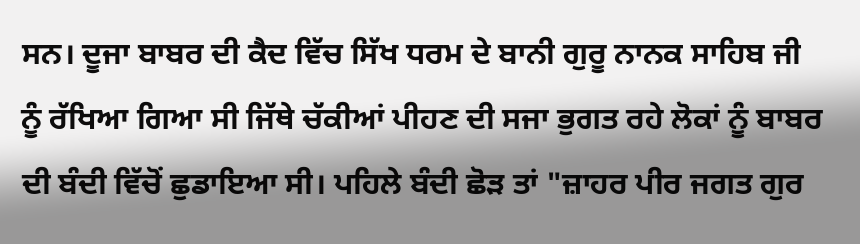ਸਨ। ਦੂਜਾ ਬਾਬਰ ਦੀ ਕੈਦ ਵਿੱਚ ਸਿੱਖ ਧਰਮ ਦੇ ਬਾਨੀ ਗੁਰੂ ਨਾਨਕ ਸਾਹਿਬ ਜੀ ਨੂੰ ਰੱਖਿਆ ਗਿਆ ਸੀ ਜਿੱਥੇ ਚੱਕੀਆਂ ਪੀਹਣ ਦੀ ਸਜਾ ਭੁਗਤ ਰਹੇ ਲੋਕਾਂ ਨੂੰ ਬਾਬਰ ਦੀ ਬੰਦੀ ਵਿੱਚੋਂ ਛੁਡਾਇਆ ਸੀ। ਪਹਿਲੇ ਬੰਦੀ ਛੋੜ ਤਾਂ "ਜ਼ਾਹਰ ਪੀਰ ਜਗਤ ਗੁਰ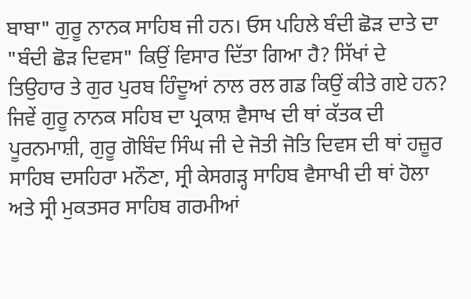ਬਾਬਾ" ਗੁਰੂ ਨਾਨਕ ਸਾਹਿਬ ਜੀ ਹਨ। ਓਸ ਪਹਿਲੇ ਬੰਦੀ ਛੋੜ ਦਾਤੇ ਦਾ "ਬੰਦੀ ਛੋੜ ਦਿਵਸ" ਕਿਉਂ ਵਿਸਾਰ ਦਿੱਤਾ ਗਿਆ ਹੈ? ਸਿੱਖਾਂ ਦੇ ਤਿਉਹਾਰ ਤੇ ਗੁਰ ਪੁਰਬ ਹਿੰਦੂਆਂ ਨਾਲ ਰਲ ਗਡ ਕਿਉਂ ਕੀਤੇ ਗਏ ਹਨ? ਜਿਵੇਂ ਗੁਰੂ ਨਾਨਕ ਸਹਿਬ ਦਾ ਪ੍ਰਕਾਸ਼ ਵੈਸਾਖ ਦੀ ਥਾਂ ਕੱਤਕ ਦੀ ਪੂਰਨਮਾਸ਼ੀ, ਗੁਰੂ ਗੋਬਿੰਦ ਸਿੰਘ ਜੀ ਦੇ ਜੋਤੀ ਜੋਤਿ ਦਿਵਸ ਦੀ ਥਾਂ ਹਜ਼ੂਰ ਸਾਹਿਬ ਦਸਹਿਰਾ ਮਨੌਣਾ, ਸ੍ਰੀ ਕੇਸਗੜ੍ਹ ਸਾਹਿਬ ਵੈਸਾਖੀ ਦੀ ਥਾਂ ਹੋਲਾ ਅਤੇ ਸ੍ਰੀ ਮੁਕਤਸਰ ਸਾਹਿਬ ਗਰਮੀਆਂ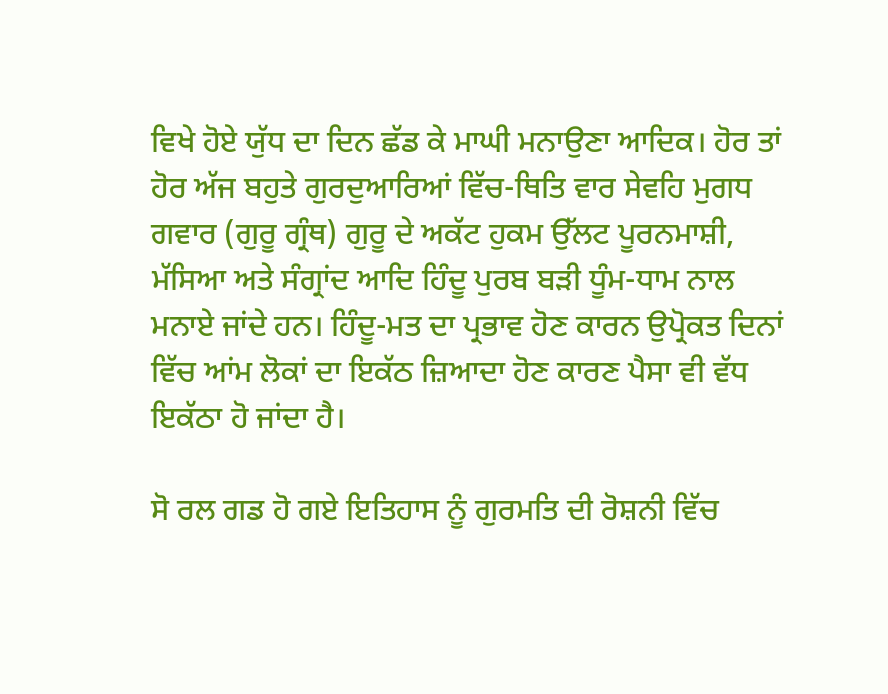ਵਿਖੇ ਹੋਏ ਯੁੱਧ ਦਾ ਦਿਨ ਛੱਡ ਕੇ ਮਾਘੀ ਮਨਾਉਣਾ ਆਦਿਕ। ਹੋਰ ਤਾਂ ਹੋਰ ਅੱਜ ਬਹੁਤੇ ਗੁਰਦੁਆਰਿਆਂ ਵਿੱਚ-ਥਿਤਿ ਵਾਰ ਸੇਵਹਿ ਮੁਗਧ ਗਵਾਰ (ਗੁਰੂ ਗ੍ਰੰਥ) ਗੁਰੂ ਦੇ ਅਕੱਟ ਹੁਕਮ ਉੱਲਟ ਪੂਰਨਮਾਸ਼ੀ, ਮੱਸਿਆ ਅਤੇ ਸੰਗ੍ਰਾਂਦ ਆਦਿ ਹਿੰਦੂ ਪੁਰਬ ਬੜੀ ਧੂੰਮ-ਧਾਮ ਨਾਲ ਮਨਾਏ ਜਾਂਦੇ ਹਨ। ਹਿੰਦੂ-ਮਤ ਦਾ ਪ੍ਰਭਾਵ ਹੋਣ ਕਾਰਨ ਉਪ੍ਰੋਕਤ ਦਿਨਾਂ ਵਿੱਚ ਆਂਮ ਲੋਕਾਂ ਦਾ ਇਕੱਠ ਜ਼ਿਆਦਾ ਹੋਣ ਕਾਰਣ ਪੈਸਾ ਵੀ ਵੱਧ ਇਕੱਠਾ ਹੋ ਜਾਂਦਾ ਹੈ।

ਸੋ ਰਲ ਗਡ ਹੋ ਗਏ ਇਤਿਹਾਸ ਨੂੰ ਗੁਰਮਤਿ ਦੀ ਰੋਸ਼ਨੀ ਵਿੱਚ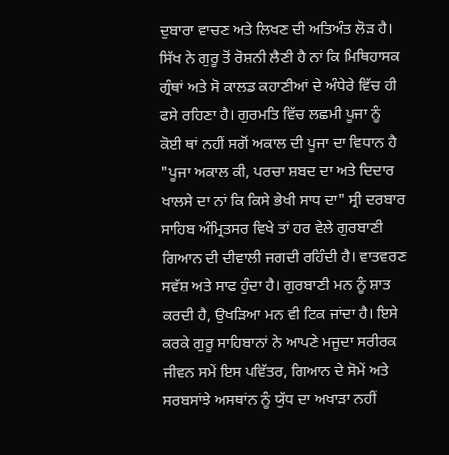ਦੁਬਾਰਾ ਵਾਚਣ ਅਤੇ ਲਿਖਣ ਦੀ ਅਤਿਅੰਤ ਲੋੜ ਹੈ। ਸਿੱਖ ਨੇ ਗੁਰੂ ਤੋਂ ਰੋਸ਼ਨੀ ਲੈਣੀ ਹੈ ਨਾਂ ਕਿ ਮਿਥਿਹਾਸਕ ਗ੍ਰੰਥਾਂ ਅਤੇ ਸੋ ਕਾਲਡ ਕਹਾਣੀਆਂ ਦੇ ਅੰਧੇਰੇ ਵਿੱਚ ਹੀ ਫਸੇ ਰਹਿਣਾ ਹੈ। ਗੁਰਮਤਿ ਵਿੱਚ ਲਛਮੀ ਪੂਜਾ ਨੂੰ ਕੋਈ ਥਾਂ ਨਹੀਂ ਸਗੋਂ ਅਕਾਲ ਦੀ ਪੂਜਾ ਦਾ ਵਿਧਾਨ ਹੈ "ਪੂਜਾ ਅਕਾਲ ਕੀ, ਪਰਚਾ ਸ਼ਬਦ ਦਾ ਅਤੇ ਦਿਦਾਰ ਖਾਲਸੇ ਦਾ ਨਾਂ ਕਿ ਕਿਸੇ ਭੇਖੀ ਸਾਧ ਦਾ" ਸ੍ਰੀ ਦਰਬਾਰ ਸਾਹਿਬ ਅੰਮ੍ਰਿਤਸਰ ਵਿਖੇ ਤਾਂ ਹਰ ਵੇਲੇ ਗੁਰਬਾਣੀ ਗਿਆਨ ਦੀ ਦੀਵਾਲੀ ਜਗਦੀ ਰਹਿੰਦੀ ਹੈ। ਵਾਤਵਰਣ ਸਵੱਸ਼ ਅਤੇ ਸਾਫ ਹੁੰਦਾ ਹੈ। ਗੁਰਬਾਣੀ ਮਨ ਨੂੰ ਸ਼ਾਤ ਕਰਦੀ ਹੈ, ਉਖੜਿਆ ਮਨ ਵੀ ਟਿਕ ਜਾਂਦਾ ਹੈ। ਇਸੇ ਕਰਕੇ ਗੁਰੂ ਸਾਹਿਬਾਨਾਂ ਨੇ ਆਪਣੇ ਮਜੂਦਾ ਸਰੀਰਕ ਜੀਵਨ ਸਮੇਂ ਇਸ ਪਵਿੱਤਰ, ਗਿਆਨ ਦੇ ਸੋਮੇਂ ਅਤੇ ਸਰਬਸਾਂਝੇ ਅਸਥਾਂਨ ਨੂੰ ਯੁੱਧ ਦਾ ਅਖਾੜਾ ਨਹੀਂ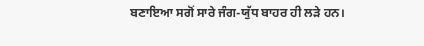ਬਣਾਇਆ ਸਗੋਂ ਸਾਰੇ ਜੰਗ-ਯੁੱਧ ਬਾਹਰ ਹੀ ਲੜੇ ਹਨ।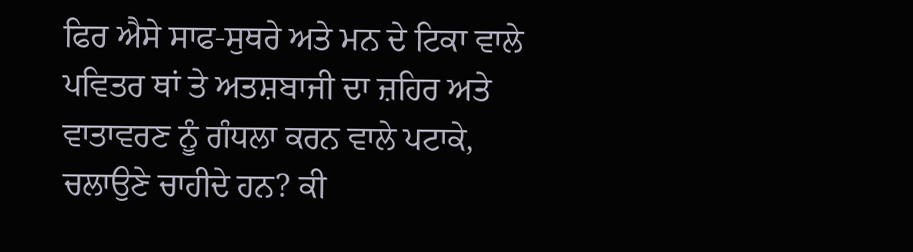ਫਿਰ ਐਸੇ ਸਾਫ-ਸੁਥਰੇ ਅਤੇ ਮਨ ਦੇ ਟਿਕਾ ਵਾਲੇ ਪਵਿਤਰ ਥਾਂ ਤੇ ਅਤਸ਼ਬਾਜੀ ਦਾ ਜ਼ਹਿਰ ਅਤੇ ਵਾਤਾਵਰਣ ਨੂੰ ਗੰਧਲਾ ਕਰਨ ਵਾਲੇ ਪਟਾਕੇ, ਚਲਾਉਣੇ ਚਾਹੀਦੇ ਹਨ? ਕੀ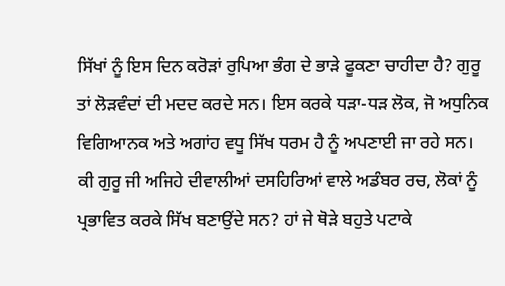ਸਿੱਖਾਂ ਨੂੰ ਇਸ ਦਿਨ ਕਰੋੜਾਂ ਰੁਪਿਆ ਭੰਗ ਦੇ ਭਾੜੇ ਫੂਕਣਾ ਚਾਹੀਦਾ ਹੈ? ਗੁਰੂ ਤਾਂ ਲੋੜਵੰਦਾਂ ਦੀ ਮਦਦ ਕਰਦੇ ਸਨ। ਇਸ ਕਰਕੇ ਧੜਾ-ਧੜ ਲੋਕ, ਜੋ ਅਧੁਨਿਕ ਵਿਗਿਆਨਕ ਅਤੇ ਅਗਾਂਹ ਵਧੂ ਸਿੱਖ ਧਰਮ ਹੈ ਨੂੰ ਅਪਣਾਈ ਜਾ ਰਹੇ ਸਨ। ਕੀ ਗੁਰੂ ਜੀ ਅਜਿਹੇ ਦੀਵਾਲੀਆਂ ਦਸਹਿਰਿਆਂ ਵਾਲੇ ਅਡੰਬਰ ਰਚ, ਲੋਕਾਂ ਨੂੰ ਪ੍ਰਭਾਵਿਤ ਕਰਕੇ ਸਿੱਖ ਬਣਾਉਂਦੇ ਸਨ? ਹਾਂ ਜੇ ਥੋੜੇ ਬਹੁਤੇ ਪਟਾਕੇ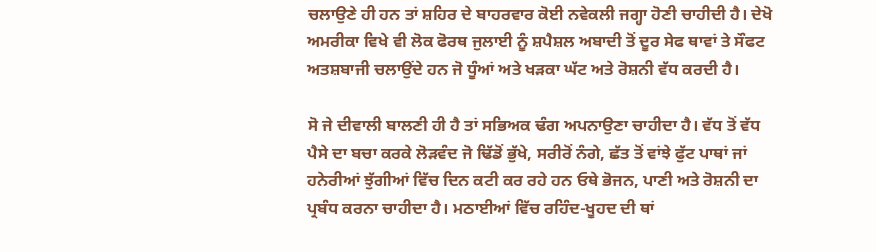ਚਲਾਉਣੇ ਹੀ ਹਨ ਤਾਂ ਸ਼ਹਿਰ ਦੇ ਬਾਹਰਵਾਰ ਕੋਈ ਨਵੇਕਲੀ ਜਗ੍ਹਾ ਹੋਣੀ ਚਾਹੀਦੀ ਹੈ। ਦੇਖੋ ਅਮਰੀਕਾ ਵਿਖੇ ਵੀ ਲੋਕ ਫੋਰਥ ਜੁਲਾਈ ਨੂੰ ਸ਼ਪੈਸ਼ਲ ਅਬਾਦੀ ਤੋਂ ਦੂਰ ਸੇਫ ਥਾਵਾਂ ਤੇ ਸੌਫਟ ਅਤਸ਼ਬਾਜੀ ਚਲਾਉਂਦੇ ਹਨ ਜੋ ਧੂੰਆਂ ਅਤੇ ਖੜਕਾ ਘੱਟ ਅਤੇ ਰੋਸ਼ਨੀ ਵੱਧ ਕਰਦੀ ਹੈ।

ਸੋ ਜੇ ਦੀਵਾਲੀ ਬਾਲਣੀ ਹੀ ਹੈ ਤਾਂ ਸਭਿਅਕ ਢੰਗ ਅਪਨਾਉਣਾ ਚਾਹੀਦਾ ਹੈ। ਵੱਧ ਤੋਂ ਵੱਧ ਪੈਸੇ ਦਾ ਬਚਾ ਕਰਕੇ ਲੋੜਵੰਦ ਜੋ ਢਿੱਡੋਂ ਭੁੱਖੇ, ਸਰੀਰੋਂ ਨੰਗੇ, ਛੱਤ ਤੋਂ ਵਾਂਝੇ ਫੁੱਟ ਪਾਥਾਂ ਜਾਂ ਹਨੇਰੀਆਂ ਝੁੱਗੀਆਂ ਵਿੱਚ ਦਿਨ ਕਟੀ ਕਰ ਰਹੇ ਹਨ ਓਥੇ ਭੋਜਨ, ਪਾਣੀ ਅਤੇ ਰੋਸ਼ਨੀ ਦਾ ਪ੍ਰਬੰਧ ਕਰਨਾ ਚਾਹੀਦਾ ਹੈ। ਮਠਾਈਆਂ ਵਿੱਚ ਰਹਿੰਦ-ਖੂਹਦ ਦੀ ਥਾਂ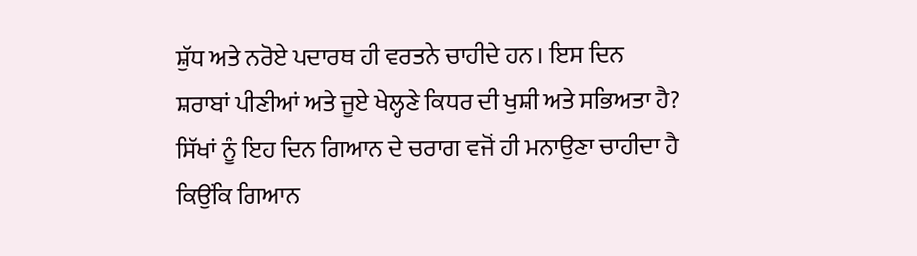ਸ਼ੁੱਧ ਅਤੇ ਨਰੋਏ ਪਦਾਰਥ ਹੀ ਵਰਤਨੇ ਚਾਹੀਦੇ ਹਨ। ਇਸ ਦਿਨ ਸ਼ਰਾਬਾਂ ਪੀਣੀਆਂ ਅਤੇ ਜੂਏ ਖੇਲ੍ਹਣੇ ਕਿਧਰ ਦੀ ਖੁਸ਼ੀ ਅਤੇ ਸਭਿਅਤਾ ਹੈ? ਸਿੱਖਾਂ ਨੂੰ ਇਹ ਦਿਨ ਗਿਆਨ ਦੇ ਚਰਾਗ ਵਜੋਂ ਹੀ ਮਨਾਉਣਾ ਚਾਹੀਦਾ ਹੈ ਕਿਉਂਕਿ ਗਿਆਨ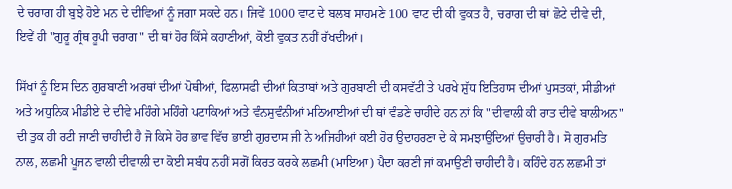ਦੇ ਚਰਾਗ ਹੀ ਬੁਝੇ ਹੋਏ ਮਨ ਦੇ ਦੀਵਿਆਂ ਨੂੰ ਜਗਾ ਸਕਦੇ ਹਨ। ਜਿਵੇਂ 1000 ਵਾਟ ਦੇ ਬਲਬ ਸਾਹਮਣੇ 100 ਵਾਟ ਦੀ ਕੀ ਵੁਕਤ ਹੈ, ਚਰਾਗ ਦੀ ਥਾਂ ਛੋਟੇ ਦੀਵੇ ਦੀ, ਇਵੇਂ ਹੀ "ਗੁਰੂ ਗ੍ਰੰਥ ਰੂਪੀ ਚਰਾਗ" ਦੀ ਥਾਂ ਹੋਰ ਕਿੱਸੇ ਕਹਾਣੀਆਂ, ਕੋਈ ਵੁਕਤ ਨਹੀਂ ਰੱਖਦੀਆਂ।

ਸਿੱਖਾਂ ਨੂੰ ਇਸ ਦਿਨ ਗੁਰਬਾਣੀ ਅਰਥਾਂ ਦੀਆਂ ਪੋਥੀਆਂ, ਫਿਲਾਸਫੀ ਦੀਆਂ ਕਿਤਾਬਾਂ ਅਤੇ ਗੁਰਬਾਣੀ ਦੀ ਕਸਵੱਟੀ ਤੇ ਪਰਖੇ ਸ਼ੁੱਧ ਇਤਿਹਾਸ ਦੀਆਂ ਪੁਸਤਕਾਂ, ਸੀਡੀਆਂ ਅਤੇ ਅਧੁਨਿਕ ਮੀਡੀਏ ਦੇ ਦੀਵੇ ਮਹਿੰਗੇ ਮਹਿੰਗੇ ਪਟਾਕਿਆਂ ਅਤੇ ਵੰਨਸੁਵੰਨੀਆਂ ਮਠਿਆਈਆਂ ਦੀ ਥਾਂ ਵੰਡਣੇ ਚਾਹੀਦੇ ਹਨ ਨਾਂ ਕਿ "ਦੀਵਾਲੀ ਕੀ ਰਾਤ ਦੀਵੇ ਬਾਲੀਅਨ" ਦੀ ਤੁਕ ਹੀ ਰਟੀ ਜਾਣੀ ਚਾਹੀਦੀ ਹੈ ਜੋ ਕਿਸੇ ਹੋਰ ਭਾਵ ਵਿੱਚ ਭਾਈ ਗੁਰਦਾਸ ਜੀ ਨੇ ਅਜਿਹੀਆਂ ਕਈ ਹੋਰ ਉਦਾਹਰਣਾ ਦੇ ਕੇ ਸਮਝਾਉਂਦਿਆਂ ਉਚਾਰੀ ਹੈ। ਸੋ ਗੁਰਮਤਿ ਨਾਲ, ਲਛਮੀ ਪੂਜਨ ਵਾਲੀ ਦੀਵਾਲੀ ਦਾ ਕੋਈ ਸਬੰਧ ਨਹੀਂ ਸਗੋਂ ਕਿਰਤ ਕਰਕੇ ਲਛਮੀ (ਮਾਇਆ) ਪੈਦਾ ਕਰਣੀ ਜਾਂ ਕਮਾਉਣੀ ਚਾਹੀਦੀ ਹੈ। ਕਹਿੰਦੇ ਹਨ ਲਛਮੀ ਤਾਂ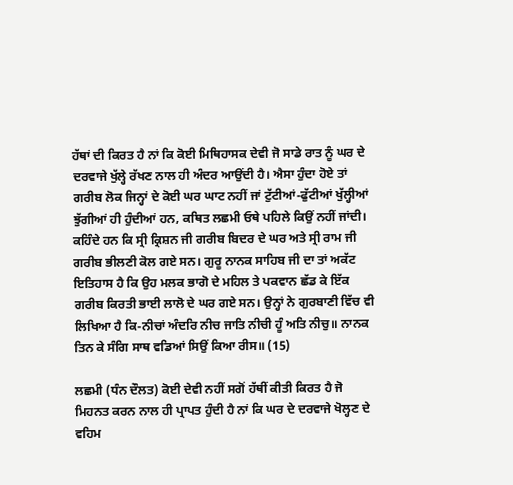ਹੱਥਾਂ ਦੀ ਕਿਰਤ ਹੈ ਨਾਂ ਕਿ ਕੋਈ ਮਿਥਿਹਾਸਕ ਦੇਵੀ ਜੋ ਸਾਡੇ ਰਾਤ ਨੂੰ ਘਰ ਦੇ ਦਰਵਾਜੇ ਖੁੱਲ੍ਹੇ ਰੱਖਣ ਨਾਲ ਹੀ ਅੰਦਰ ਆਉਂਦੀ ਹੈ। ਐਸਾ ਹੁੰਦਾ ਹੋਏ ਤਾਂ ਗਰੀਬ ਲੋਕ ਜਿਨ੍ਹਾਂ ਦੇ ਕੋਈ ਘਰ ਘਾਟ ਨਹੀਂ ਜਾਂ ਟੁੱਟੀਆਂ-ਫੁੱਟੀਆਂ ਖੁੱਲ੍ਹੀਆਂ ਝੁੱਗੀਆਂ ਹੀ ਹੁੰਦੀਆਂ ਹਨ, ਕਥਿਤ ਲਛਮੀ ਓਥੇ ਪਹਿਲੇ ਕਿਉਂ ਨਹੀਂ ਜਾਂਦੀ। ਕਹਿੰਦੇ ਹਨ ਕਿ ਸ੍ਰੀ ਕ੍ਰਿਸ਼ਨ ਜੀ ਗਰੀਬ ਬਿਦਰ ਦੇ ਘਰ ਅਤੇ ਸ੍ਰੀ ਰਾਮ ਜੀ ਗਰੀਬ ਭੀਲਣੀ ਕੋਲ ਗਏ ਸਨ। ਗੁਰੂ ਨਾਨਕ ਸਾਹਿਬ ਜੀ ਦਾ ਤਾਂ ਅਕੱਟ ਇਤਿਹਾਸ ਹੈ ਕਿ ਉਹ ਮਲਕ ਭਾਗੋ ਦੇ ਮਹਿਲ ਤੇ ਪਕਵਾਨ ਛੱਡ ਕੇ ਇੱਕ ਗਰੀਬ ਕਿਰਤੀ ਭਾਈ ਲਾਲੋ ਦੇ ਘਰ ਗਏ ਸਨ। ਉਨ੍ਹਾਂ ਨੇ ਗੁਰਬਾਣੀ ਵਿੱਚ ਵੀ ਲਿਖਿਆ ਹੈ ਕਿ-ਨੀਚਾਂ ਅੰਦਰਿ ਨੀਚ ਜਾਤਿ ਨੀਚੀ ਹੂੰ ਅਤਿ ਨੀਚੁ॥ ਨਾਨਕ ਤਿਨ ਕੇ ਸੰਗਿ ਸਾਥ ਵਡਿਆਂ ਸਿਉਂ ਕਿਆ ਰੀਸ॥ (15)

ਲਛਮੀ (ਧੰਨ ਦੌਲਤ) ਕੋਈ ਦੇਵੀ ਨਹੀਂ ਸਗੋਂ ਹੱਥੀਂ ਕੀਤੀ ਕਿਰਤ ਹੈ ਜੋ ਮਿਹਨਤ ਕਰਨ ਨਾਲ ਹੀ ਪ੍ਰਾਪਤ ਹੁੰਦੀ ਹੈ ਨਾਂ ਕਿ ਘਰ ਦੇ ਦਰਵਾਜੇ ਖੋਲ੍ਹਣ ਦੇ ਵਹਿਮ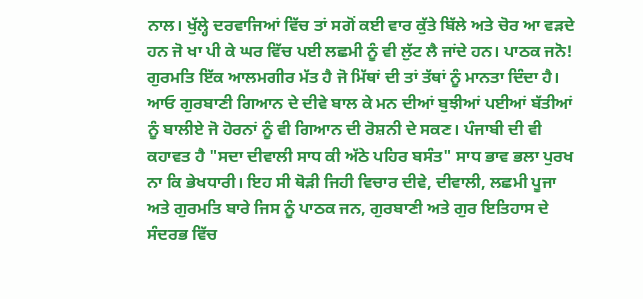ਨਾਲ। ਖੁੱਲ੍ਹੇ ਦਰਵਾਜਿਆਂ ਵਿੱਚ ਤਾਂ ਸਗੋਂ ਕਈ ਵਾਰ ਕੁੱਤੇ ਬਿੱਲੇ ਅਤੇ ਚੋਰ ਆ ਵੜਦੇ ਹਨ ਜੋ ਖਾ ਪੀ ਕੇ ਘਰ ਵਿੱਚ ਪਈ ਲਛਮੀ ਨੂੰ ਵੀ ਲੁੱਟ ਲੈ ਜਾਂਦੇ ਹਨ। ਪਾਠਕ ਜਨੋ! ਗੁਰਮਤਿ ਇੱਕ ਆਲਮਗੀਰ ਮੱਤ ਹੈ ਜੋ ਮਿੱਥਾਂ ਦੀ ਤਾਂ ਤੱਥਾਂ ਨੂੰ ਮਾਨਤਾ ਦਿੰਦਾ ਹੈ। ਆਓ ਗੁਰਬਾਣੀ ਗਿਆਨ ਦੇ ਦੀਵੇ ਬਾਲ ਕੇ ਮਨ ਦੀਆਂ ਬੁਝੀਆਂ ਪਈਆਂ ਬੱਤੀਆਂ ਨੂੰ ਬਾਲੀਏ ਜੋ ਹੋਰਨਾਂ ਨੂੰ ਵੀ ਗਿਆਨ ਦੀ ਰੋਸ਼ਨੀ ਦੇ ਸਕਣ। ਪੰਜਾਬੀ ਦੀ ਵੀ ਕਹਾਵਤ ਹੈ "ਸਦਾ ਦੀਵਾਲੀ ਸਾਧ ਕੀ ਅੱਠੇ ਪਹਿਰ ਬਸੰਤ" ਸਾਧ ਭਾਵ ਭਲਾ ਪੁਰਖ ਨਾ ਕਿ ਭੇਖਧਾਰੀ। ਇਹ ਸੀ ਥੋੜੀ ਜਿਹੀ ਵਿਚਾਰ ਦੀਵੇ, ਦੀਵਾਲੀ, ਲਛਮੀ ਪੂਜਾ ਅਤੇ ਗੁਰਮਤਿ ਬਾਰੇ ਜਿਸ ਨੂੰ ਪਾਠਕ ਜਨ, ਗੁਰਬਾਣੀ ਅਤੇ ਗੁਰ ਇਤਿਹਾਸ ਦੇ ਸੰਦਰਭ ਵਿੱਚ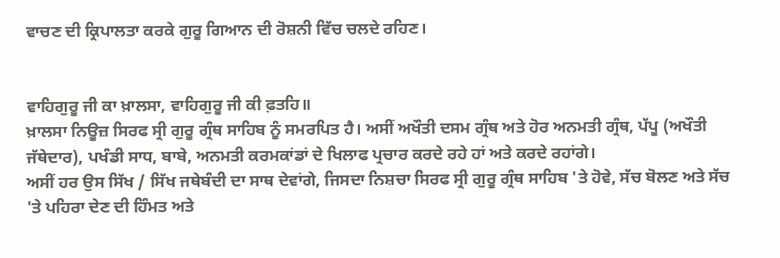ਵਾਚਣ ਦੀ ਕ੍ਰਿਪਾਲਤਾ ਕਰਕੇ ਗੁਰੂ ਗਿਆਨ ਦੀ ਰੋਸ਼ਨੀ ਵਿੱਚ ਚਲਦੇ ਰਹਿਣ।


ਵਾਹਿਗੁਰੂ ਜੀ ਕਾ ਖ਼ਾਲਸਾ, ਵਾਹਿਗੁਰੂ ਜੀ ਕੀ ਫ਼ਤਹਿ॥
ਖ਼ਾਲਸਾ ਨਿਊਜ਼ ਸਿਰਫ ਸ੍ਰੀ ਗੁਰੂ ਗ੍ਰੰਥ ਸਾਹਿਬ ਨੂੰ ਸਮਰਪਿਤ ਹੈ। ਅਸੀਂ ਅਖੌਤੀ ਦਸਮ ਗ੍ਰੰਥ ਅਤੇ ਹੋਰ ਅਨਮਤੀ ਗ੍ਰੰਥ, ਪੱਪੂ (ਅਖੌਤੀ ਜੱਥੇਦਾਰ), ਪਖੰਡੀ ਸਾਧ, ਬਾਬੇ, ਅਨਮਤੀ ਕਰਮਕਾਂਡਾਂ ਦੇ ਖਿਲਾਫ ਪ੍ਰਚਾਰ ਕਰਦੇ ਰਹੇ ਹਾਂ ਅਤੇ ਕਰਦੇ ਰਹਾਂਗੇ।
ਅਸੀਂ ਹਰ ਉਸ ਸਿੱਖ / ਸਿੱਖ ਜਥੇਬੰਦੀ ਦਾ ਸਾਥ ਦੇਵਾਂਗੇ, ਜਿਸਦਾ ਨਿਸ਼ਚਾ ਸਿਰਫ ਸ੍ਰੀ ਗੁਰੂ ਗ੍ਰੰਥ ਸਾਹਿਬ 'ਤੇ ਹੋਵੇ, ਸੱਚ ਬੋਲਣ ਅਤੇ ਸੱਚ 'ਤੇ ਪਹਿਰਾ ਦੇਣ ਦੀ ਹਿੰਮਤ ਅਤੇ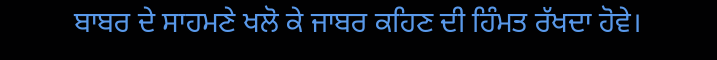ਬਾਬਰ ਦੇ ਸਾਹਮਣੇ ਖਲੋ ਕੇ ਜਾਬਰ ਕਹਿਣ ਦੀ ਹਿੰਮਤ ਰੱਖਦਾ ਹੋਵੇ।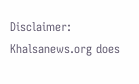Disclaimer: Khalsanews.org does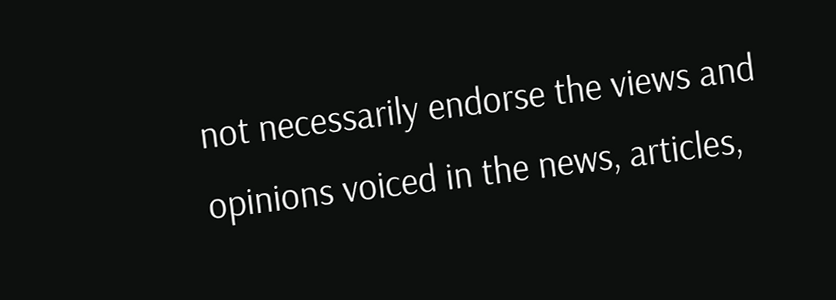not necessarily endorse the views and opinions voiced in the news, articles,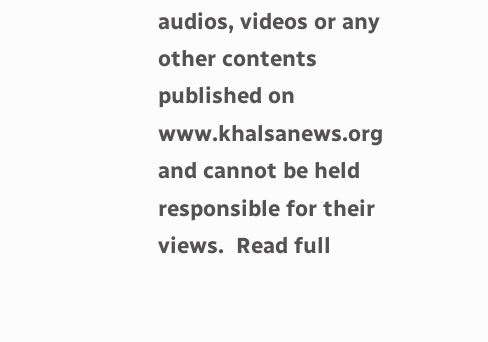audios, videos or any other contents published on www.khalsanews.org and cannot be held responsible for their views.  Read full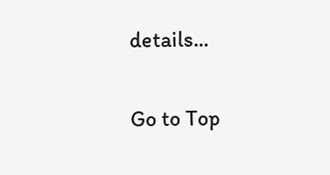details...

Go to Top